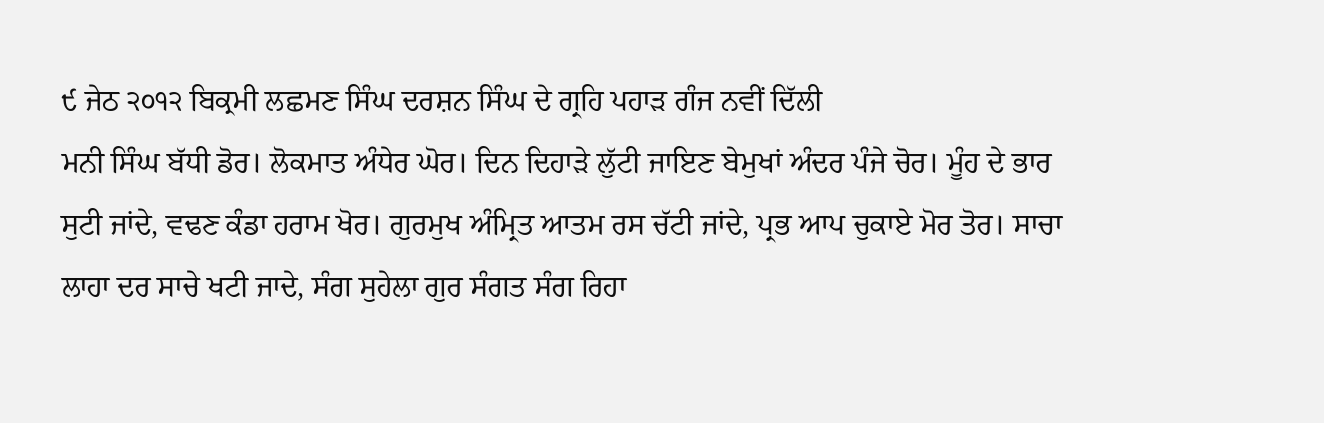੯ ਜੇਠ ੨੦੧੨ ਬਿਕ੍ਰਮੀ ਲਛਮਣ ਸਿੰਘ ਦਰਸ਼ਨ ਸਿੰਘ ਦੇ ਗ੍ਰਹਿ ਪਹਾੜ ਗੰਜ ਨਵੀਂ ਦਿੱਲੀ
ਮਨੀ ਸਿੰਘ ਬੱਧੀ ਡੋਰ। ਲੋਕਮਾਤ ਅੰਧੇਰ ਘੋਰ। ਦਿਨ ਦਿਹਾੜੇ ਲੁੱਟੀ ਜਾਇਣ ਬੇਮੁਖਾਂ ਅੰਦਰ ਪੰਜੇ ਚੋਰ। ਮੂੰਹ ਦੇ ਭਾਰ ਸੁਟੀ ਜਾਂਦੇ, ਵਢਣ ਕੰਡਾ ਹਰਾਮ ਖੋਰ। ਗੁਰਮੁਖ ਅੰਮ੍ਰਿਤ ਆਤਮ ਰਸ ਚੱਟੀ ਜਾਂਦੇ, ਪ੍ਰਭ ਆਪ ਚੁਕਾਏ ਮੋਰ ਤੋਰ। ਸਾਚਾ ਲਾਹਾ ਦਰ ਸਾਚੇ ਖਟੀ ਜਾਦੇ, ਸੰਗ ਸੁਹੇਲਾ ਗੁਰ ਸੰਗਤ ਸੰਗ ਰਿਹਾ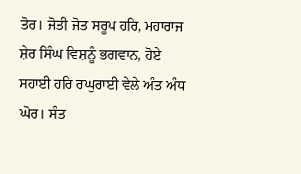ਤੋਰ। ਜੋਤੀ ਜੋਤ ਸਰੂਪ ਹਰਿ, ਮਹਾਰਾਜ ਸ਼ੇਰ ਸਿੰਘ ਵਿਸ਼ਨੂੰ ਭਗਵਾਨ, ਹੋਏ ਸਹਾਈ ਹਰਿ ਰਘੁਰਾਈ ਵੇਲੇ ਅੰਤ ਅੰਧ ਘੋਰ। ਸੰਤ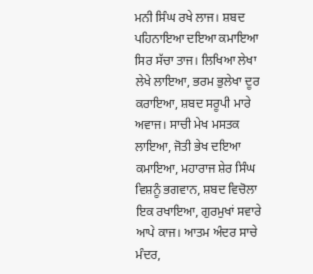ਮਨੀ ਸਿੰਘ ਰਖੇ ਲਾਜ। ਸ਼ਬਦ ਪਹਿਨਾਇਆ ਦਇਆ ਕਮਾਇਆ ਸਿਰ ਸੱਚਾ ਤਾਜ। ਲਿਖਿਆ ਲੇਖਾ ਲੇਖੇ ਲਾਇਆ, ਭਰਮ ਭੁਲੇਖਾ ਦੂਰ ਕਰਾਇਆ, ਸ਼ਬਦ ਸਰੂਪੀ ਮਾਰੇ ਅਵਾਜ। ਸਾਚੀ ਮੇਖ ਮਸਤਕ ਲਾਇਆ, ਜੋਤੀ ਭੇਖ ਦਇਆ ਕਮਾਇਆ, ਮਹਾਰਾਜ ਸ਼ੇਰ ਸਿੰਘ ਵਿਸ਼ਨੂੰ ਭਗਵਾਨ, ਸ਼ਬਦ ਵਿਚੋਲਾ ਇਕ ਰਖਾਇਆ, ਗੁਰਮੁਖਾਂ ਸਵਾਰੇ ਆਪੇ ਕਾਜ। ਆਤਮ ਅੰਦਰ ਸਾਚੇ ਮੰਦਰ,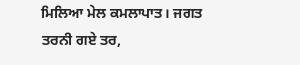ਮਿਲਿਆ ਮੇਲ ਕਮਲਾਪਾਤ। ਜਗਤ ਤਰਨੀ ਗਏ ਤਰ,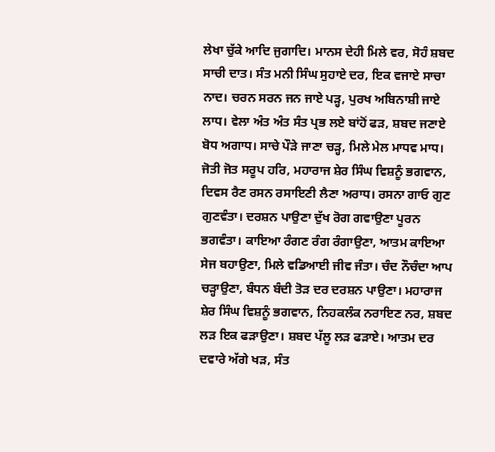ਲੇਖਾ ਚੁੱਕੇ ਆਦਿ ਜੁਗਾਦਿ। ਮਾਨਸ ਦੇਹੀ ਮਿਲੇ ਵਰ, ਸੋਹੰ ਸ਼ਬਦ ਸਾਚੀ ਦਾਤ। ਸੰਤ ਮਨੀ ਸਿੰਘ ਸੁਹਾਏ ਦਰ, ਇਕ ਵਜਾਏ ਸਾਚਾ ਨਾਦ। ਚਰਨ ਸਰਨ ਜਨ ਜਾਏ ਪੜ੍ਹ, ਪੁਰਖ ਅਬਿਨਾਸ਼ੀ ਜਾਏ ਲਾਧ। ਵੇਲਾ ਅੰਤ ਅੰਤ ਸੰਤ ਪ੍ਰਭ ਲਏ ਬਾਂਹੋਂ ਫੜ, ਸ਼ਬਦ ਜਣਾਏ ਬੋਧ ਅਗਾਧ। ਸਾਚੇ ਪੌੜੇ ਜਾਣਾ ਚੜ੍ਹ, ਮਿਲੇ ਮੇਲ ਮਾਧਵ ਮਾਧ। ਜੋਤੀ ਜੋਤ ਸਰੂਪ ਹਰਿ, ਮਹਾਰਾਜ ਸ਼ੇਰ ਸਿੰਘ ਵਿਸ਼ਨੂੰ ਭਗਵਾਨ, ਦਿਵਸ ਰੈਣ ਰਸਨ ਰਸਾਇਣੀ ਲੈਣਾ ਅਰਾਧ। ਰਸਨਾ ਗਾਓ ਗੁਣ ਗੁਣਵੰਤਾ। ਦਰਸ਼ਨ ਪਾਉਣਾ ਦੁੱਖ ਰੋਗ ਗਵਾਉਣਾ ਪੂਰਨ ਭਗਵੰਤਾ। ਕਾਇਆ ਰੰਗਣ ਰੰਗ ਰੰਗਾਉਣਾ, ਆਤਮ ਕਾਇਆ ਸੇਜ ਬਹਾਉਣਾ, ਮਿਲੇ ਵਡਿਆਈ ਜੀਵ ਜੰਤਾ। ਚੰਦ ਨੌਚੰਦਾ ਆਪ ਚੜ੍ਹਾਉਣਾ, ਬੰਧਨ ਬੰਦੀ ਤੋੜ ਦਰ ਦਰਸ਼ਨ ਪਾਉਣਾ। ਮਹਾਰਾਜ ਸ਼ੇਰ ਸਿੰਘ ਵਿਸ਼ਨੂੰ ਭਗਵਾਨ, ਨਿਹਕਲੰਕ ਨਰਾਇਣ ਨਰ, ਸ਼ਬਦ ਲੜ ਇਕ ਫੜਾਉਣਾ। ਸ਼ਬਦ ਪੱਲੂ ਲੜ ਫੜਾਏ। ਆਤਮ ਦਰ ਦਵਾਰੇ ਅੱਗੇ ਖੜ, ਸੰਤ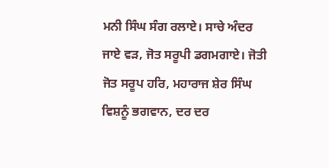ਮਨੀ ਸਿੰਘ ਸੰਗ ਰਲਾਏ। ਸਾਚੇ ਅੰਦਰ ਜਾਏ ਵੜ, ਜੋਤ ਸਰੂਪੀ ਡਗਮਗਾਏ। ਜੋਤੀ ਜੋਤ ਸਰੂਪ ਹਰਿ, ਮਹਾਰਾਜ ਸ਼ੇਰ ਸਿੰਘ ਵਿਸ਼ਨੂੰ ਭਗਵਾਨ, ਦਰ ਦਰ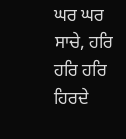ਘਰ ਘਰ ਸਾਚੇ, ਹਰਿ ਹਰਿ ਹਰਿ ਹਿਰਦੇ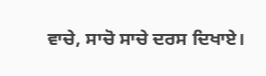ਵਾਚੇ, ਸਾਚੋ ਸਾਚੇ ਦਰਸ ਦਿਖਾਏ।